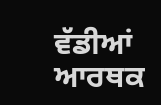ਵੱਡੀਆਂ ਆਰਥਕ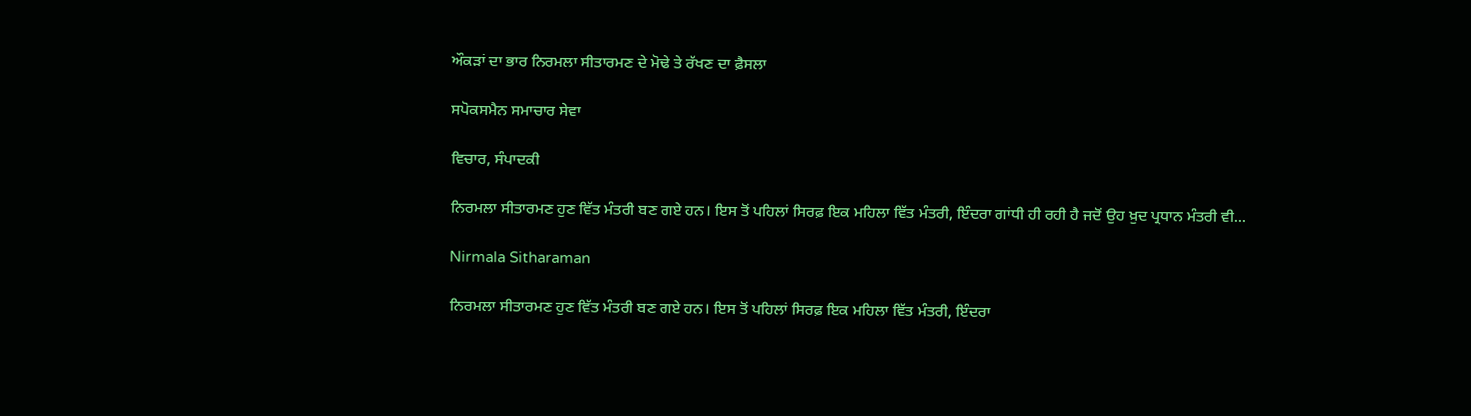ਔਕੜਾਂ ਦਾ ਭਾਰ ਨਿਰਮਲਾ ਸੀਤਾਰਮਣ ਦੇ ਮੋਢੇ ਤੇ ਰੱਖਣ ਦਾ ਫ਼ੈਸਲਾ

ਸਪੋਕਸਮੈਨ ਸਮਾਚਾਰ ਸੇਵਾ

ਵਿਚਾਰ, ਸੰਪਾਦਕੀ

ਨਿਰਮਲਾ ਸੀਤਾਰਮਣ ਹੁਣ ਵਿੱਤ ਮੰਤਰੀ ਬਣ ਗਏ ਹਨ। ਇਸ ਤੋਂ ਪਹਿਲਾਂ ਸਿਰਫ਼ ਇਕ ਮਹਿਲਾ ਵਿੱਤ ਮੰਤਰੀ, ਇੰਦਰਾ ਗਾਂਧੀ ਹੀ ਰਹੀ ਹੈ ਜਦੋਂ ਉਹ ਖ਼ੁਦ ਪ੍ਰਧਾਨ ਮੰਤਰੀ ਵੀ...

Nirmala Sitharaman

ਨਿਰਮਲਾ ਸੀਤਾਰਮਣ ਹੁਣ ਵਿੱਤ ਮੰਤਰੀ ਬਣ ਗਏ ਹਨ। ਇਸ ਤੋਂ ਪਹਿਲਾਂ ਸਿਰਫ਼ ਇਕ ਮਹਿਲਾ ਵਿੱਤ ਮੰਤਰੀ, ਇੰਦਰਾ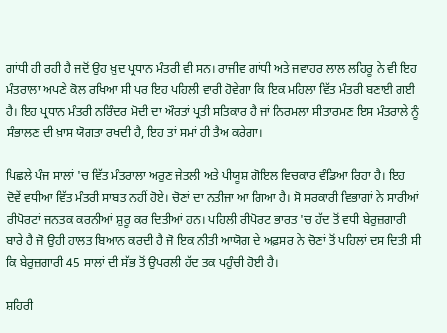ਗਾਂਧੀ ਹੀ ਰਹੀ ਹੈ ਜਦੋਂ ਉਹ ਖ਼ੁਦ ਪ੍ਰਧਾਨ ਮੰਤਰੀ ਵੀ ਸਨ। ਰਾਜੀਵ ਗਾਂਧੀ ਅਤੇ ਜਵਾਹਰ ਲਾਲ ਲਹਿਰੂ ਨੇ ਵੀ ਇਹ ਮੰਤਰਾਲਾ ਅਪਣੇ ਕੋਲ ਰਖਿਆ ਸੀ ਪਰ ਇਹ ਪਹਿਲੀ ਵਾਰੀ ਹੋਵੇਗਾ ਕਿ ਇਕ ਮਹਿਲਾ ਵਿੱਤ ਮੰਤਰੀ ਬਣਾਈ ਗਈ ਹੈ। ਇਹ ਪ੍ਰਧਾਨ ਮੰਤਰੀ ਨਰਿੰਦਰ ਮੋਦੀ ਦਾ ਔਰਤਾਂ ਪ੍ਰਤੀ ਸਤਿਕਾਰ ਹੈ ਜਾਂ ਨਿਰਮਲਾ ਸੀਤਾਰਮਣ ਇਸ ਮੰਤਰਾਲੇ ਨੂੰ ਸੰਭਾਲਣ ਦੀ ਖ਼ਾਸ ਯੋਗਤਾ ਰਖਦੀ ਹੈ, ਇਹ ਤਾਂ ਸਮਾਂ ਹੀ ਤੈਅ ਕਰੇਗਾ।

ਪਿਛਲੇ ਪੰਜ ਸਾਲਾਂ 'ਚ ਵਿੱਤ ਮੰਤਰਾਲਾ ਅਰੁਣ ਜੇਤਲੀ ਅਤੇ ਪੀਯੂਸ਼ ਗੋਇਲ ਵਿਚਕਾਰ ਵੰਡਿਆ ਰਿਹਾ ਹੈ। ਇਹ ਦੋਵੇਂ ਵਧੀਆ ਵਿੱਤ ਮੰਤਰੀ ਸਾਬਤ ਨਹੀਂ ਹੋਏ। ਚੋਣਾਂ ਦਾ ਨਤੀਜਾ ਆ ਗਿਆ ਹੈ। ਸੋ ਸਰਕਾਰੀ ਵਿਭਾਗਾਂ ਨੇ ਸਾਰੀਆਂ ਰੀਪੋਰਟਾਂ ਜਨਤਕ ਕਰਨੀਆਂ ਸ਼ੁਰੂ ਕਰ ਦਿਤੀਆਂ ਹਨ। ਪਹਿਲੀ ਰੀਪੋਰਟ ਭਾਰਤ 'ਚ ਹੱਦ ਤੋਂ ਵਧੀ ਬੇਰੁਜ਼ਗਾਰੀ ਬਾਰੇ ਹੈ ਜੋ ਉਹੀ ਹਾਲਤ ਬਿਆਨ ਕਰਦੀ ਹੈ ਜੋ ਇਕ ਨੀਤੀ ਆਯੋਗ ਦੇ ਅਫ਼ਸਰ ਨੇ ਚੋਣਾਂ ਤੋਂ ਪਹਿਲਾਂ ਦਸ ਦਿਤੀ ਸੀ ਕਿ ਬੇਰੁਜ਼ਗਾਰੀ 45 ਸਾਲਾਂ ਦੀ ਸੱਭ ਤੋਂ ਉਪਰਲੀ ਹੱਦ ਤਕ ਪਹੁੰਚੀ ਹੋਈ ਹੈ।

ਸ਼ਹਿਰੀ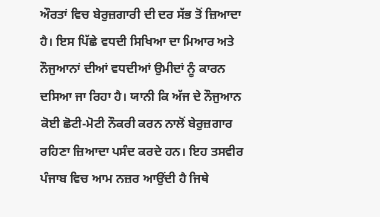ਔਰਤਾਂ ਵਿਚ ਬੇਰੁਜ਼ਗਾਰੀ ਦੀ ਦਰ ਸੱਭ ਤੋਂ ਜ਼ਿਆਦਾ ਹੈ। ਇਸ ਪਿੱਛੇ ਵਧਦੀ ਸਿਖਿਆ ਦਾ ਮਿਆਰ ਅਤੇ ਨੌਜੁਆਨਾਂ ਦੀਆਂ ਵਧਦੀਆਂ ਉਮੀਦਾਂ ਨੂੰ ਕਾਰਨ ਦਸਿਆ ਜਾ ਰਿਹਾ ਹੈ। ਯਾਨੀ ਕਿ ਅੱਜ ਦੇ ਨੌਜੁਆਨ ਕੋਈ ਛੋਟੀ-ਮੋਟੀ ਨੌਕਰੀ ਕਰਨ ਨਾਲੋਂ ਬੇਰੁਜ਼ਗਾਰ ਰਹਿਣਾ ਜ਼ਿਆਦਾ ਪਸੰਦ ਕਰਦੇ ਹਨ। ਇਹ ਤਸਵੀਰ ਪੰਜਾਬ ਵਿਚ ਆਮ ਨਜ਼ਰ ਆਉਂਦੀ ਹੈ ਜਿਥੇ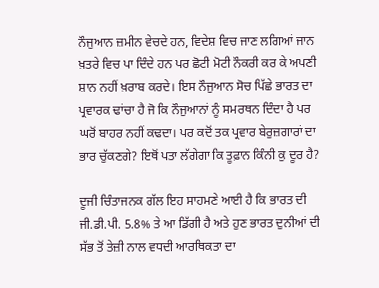ਨੌਜੁਆਨ ਜ਼ਮੀਨ ਵੇਚਦੇ ਹਨ, ਵਿਦੇਸ਼ ਵਿਚ ਜਾਣ ਲਗਿਆਂ ਜਾਨ ਖ਼ਤਰੇ ਵਿਚ ਪਾ ਦਿੰਦੇ ਹਨ ਪਰ ਛੋਟੀ ਮੋਟੀ ਨੌਕਰੀ ਕਰ ਕੇ ਅਪਣੀ ਸ਼ਾਨ ਨਹੀਂ ਖ਼ਰਾਬ ਕਰਦੇ। ਇਸ ਨੌਜੁਆਨ ਸੋਚ ਪਿੱਛੇ ਭਾਰਤ ਦਾ ਪ੍ਰਵਾਰਕ ਢਾਂਚਾ ਹੈ ਜੋ ਕਿ ਨੌਜੁਆਨਾਂ ਨੂੰ ਸਮਰਥਨ ਦਿੰਦਾ ਹੈ ਪਰ ਘਰੋਂ ਬਾਹਰ ਨਹੀਂ ਕਢਦਾ। ਪਰ ਕਦੋਂ ਤਕ ਪ੍ਰਵਾਰ ਬੇਰੁਜ਼ਗਾਰਾਂ ਦਾ ਭਾਰ ਚੁੱਕਣਗੇ? ਇਥੋਂ ਪਤਾ ਲੱਗੇਗਾ ਕਿ ਤੂਫ਼ਾਨ ਕਿੰਨੀ ਕੁ ਦੂਰ ਹੈ?

ਦੂਜੀ ਚਿੰਤਾਜਨਕ ਗੱਲ ਇਹ ਸਾਹਮਣੇ ਆਈ ਹੈ ਕਿ ਭਾਰਤ ਦੀ ਜੀ.ਡੀ.ਪੀ. 5.8% ਤੇ ਆ ਡਿੱਗੀ ਹੈ ਅਤੇ ਹੁਣ ਭਾਰਤ ਦੁਨੀਆਂ ਦੀ ਸੱਭ ਤੋਂ ਤੇਜ਼ੀ ਨਾਲ ਵਧਦੀ ਆਰਥਿਕਤਾ ਦਾ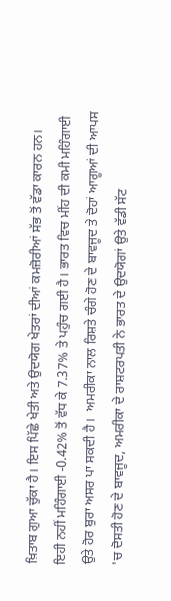ਖ਼ਿਤਾਬ ਗੁਆ ਚੁੱਕਾ ਹੈ। ਇਸ ਪਿੱਛੇ ਖੇਤੀ ਅਤੇ ਉਦਯੋਗ ਖੇਤਰਾਂ ਦੀਆਂ ਕਮਜ਼ੋਰੀਆਂ ਸੱਭ ਤੋਂ ਵੱਡਾ ਕਾਰਨ ਹਨ। ਇਹੀ ਨਹੀਂ ਮਹਿੰਗਾਈ -0.42% ਤੋਂ ਵੱਧ ਕੇ 7.37% ਤੇ ਪਹੁੰਚ ਗਈ ਹੈ। ਭਾਰਤ ਵਿਚ ਮੀਂਹ ਦੀ ਕਮੀ ਮਹਿੰਗਾਈ ਉਤੇ ਹੋਰ ਬੁਰਾ ਅਸਰ ਪਾ ਸਕਦੀ ਹੈ।  ਅਮਰੀਕਾ ਨਾਲ ਰਿਸ਼ਤੇ ਚੰਗੇ ਹੋਣ ਦੇ ਬਾਵਜੂਦ ਤੇ ਦੋਹਾਂ ਆਗੂਆਂ ਦੀ ਆਪਸ 'ਚ ਦੋਸਤੀ ਹੋਣ ਦੇ ਬਾਵਜੂਦ, ਅਮਰੀਕਾ ਦੇ ਰਾਸ਼ਟਰਪਤੀ ਨੇ ਭਾਰਤ ਦੇ ਉਦਯੋਗਾਂ ਉਤੇ ਵੱਡੀ ਸੱਟ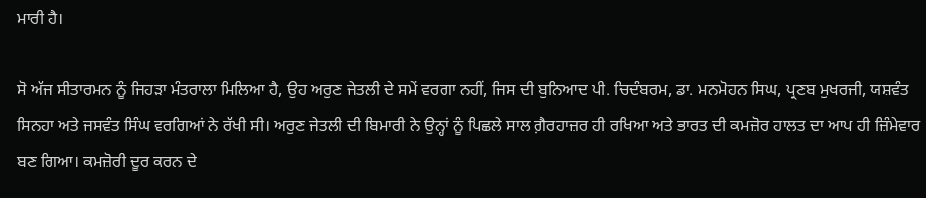ਮਾਰੀ ਹੈ।

ਸੋ ਅੱਜ ਸੀਤਾਰਮਨ ਨੂੰ ਜਿਹੜਾ ਮੰਤਰਾਲਾ ਮਿਲਿਆ ਹੈ, ਉਹ ਅਰੁਣ ਜੇਤਲੀ ਦੇ ਸਮੇਂ ਵਰਗਾ ਨਹੀਂ, ਜਿਸ ਦੀ ਬੁਨਿਆਦ ਪੀ. ਚਿਦੰਬਰਮ, ਡਾ. ਮਨਮੋਹਨ ਸਿਘ, ਪ੍ਰਣਬ ਮੁਖਰਜੀ, ਯਸ਼ਵੰਤ ਸਿਨਹਾ ਅਤੇ ਜਸਵੰਤ ਸਿੰਘ ਵਰਗਿਆਂ ਨੇ ਰੱਖੀ ਸੀ। ਅਰੁਣ ਜੇਤਲੀ ਦੀ ਬਿਮਾਰੀ ਨੇ ਉਨ੍ਹਾਂ ਨੂੰ ਪਿਛਲੇ ਸਾਲ ਗ਼ੈਰਹਾਜ਼ਰ ਹੀ ਰਖਿਆ ਅਤੇ ਭਾਰਤ ਦੀ ਕਮਜ਼ੋਰ ਹਾਲਤ ਦਾ ਆਪ ਹੀ ਜ਼ਿੰਮੇਵਾਰ ਬਣ ਗਿਆ। ਕਮਜ਼ੋਰੀ ਦੂਰ ਕਰਨ ਦੇ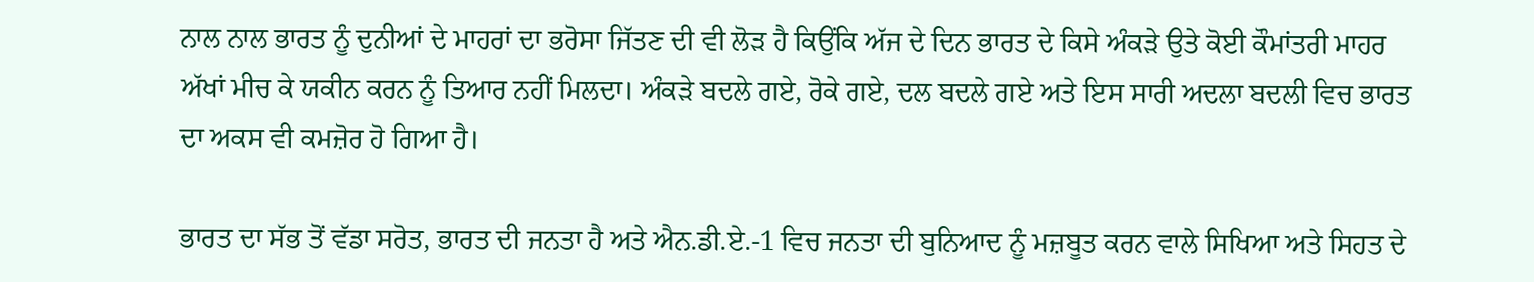ਨਾਲ ਨਾਲ ਭਾਰਤ ਨੂੰ ਦੁਨੀਆਂ ਦੇ ਮਾਹਰਾਂ ਦਾ ਭਰੋਸਾ ਜਿੱਤਣ ਦੀ ਵੀ ਲੋੜ ਹੈ ਕਿਉਂਕਿ ਅੱਜ ਦੇ ਦਿਨ ਭਾਰਤ ਦੇ ਕਿਸੇ ਅੰਕੜੇ ਉਤੇ ਕੋਈ ਕੌਮਾਂਤਰੀ ਮਾਹਰ ਅੱਖਾਂ ਮੀਚ ਕੇ ਯਕੀਨ ਕਰਨ ਨੂੰ ਤਿਆਰ ਨਹੀਂ ਮਿਲਦਾ। ਅੰਕੜੇ ਬਦਲੇ ਗਏ, ਰੋਕੇ ਗਏ, ਦਲ ਬਦਲੇ ਗਏ ਅਤੇ ਇਸ ਸਾਰੀ ਅਦਲਾ ਬਦਲੀ ਵਿਚ ਭਾਰਤ ਦਾ ਅਕਸ ਵੀ ਕਮਜ਼ੋਰ ਹੋ ਗਿਆ ਹੈ।

ਭਾਰਤ ਦਾ ਸੱਭ ਤੋਂ ਵੱਡਾ ਸਰੋਤ, ਭਾਰਤ ਦੀ ਜਨਤਾ ਹੈ ਅਤੇ ਐਨ.ਡੀ.ਏ.-1 ਵਿਚ ਜਨਤਾ ਦੀ ਬੁਨਿਆਦ ਨੂੰ ਮਜ਼ਬੂਤ ਕਰਨ ਵਾਲੇ ਸਿਖਿਆ ਅਤੇ ਸਿਹਤ ਦੇ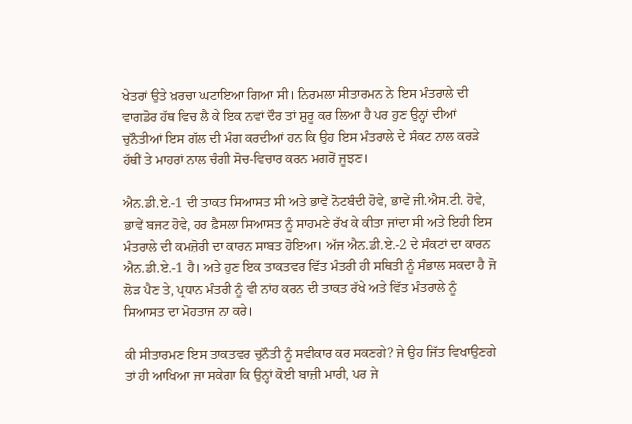ਖੇਤਰਾਂ ਉਤੇ ਖ਼ਰਚਾ ਘਟਾਇਆ ਗਿਆ ਸੀ। ਨਿਰਮਲਾ ਸੀਤਾਰਮਨ ਨੇ ਇਸ ਮੰਤਰਾਲੇ ਦੀ ਵਾਗਡੋਰ ਹੱਥ ਵਿਚ ਲੈ ਕੇ ਇਕ ਨਵਾਂ ਦੌਰ ਤਾਂ ਸ਼ੁਰੂ ਕਰ ਲਿਆ ਹੈ ਪਰ ਹੁਣ ਉਨ੍ਹਾਂ ਦੀਆਂ ਚੁਨੌਤੀਆਂ ਇਸ ਗੱਲ ਦੀ ਮੰਗ ਕਰਦੀਆਂ ਹਨ ਕਿ ਉਹ ਇਸ ਮੰਤਰਾਲੇ ਦੇ ਸੰਕਟ ਨਾਲ ਕਰੜੇ ਹੱਥੀਂ ਤੇ ਮਾਹਰਾਂ ਨਾਲ ਚੰਗੀ ਸੋਚ-ਵਿਚਾਰ ਕਰਨ ਮਗਰੋਂ ਜੂਝਣ।

ਐਨ.ਡੀ.ਏ.-1 ਦੀ ਤਾਕਤ ਸਿਆਸਤ ਸੀ ਅਤੇ ਭਾਵੇਂ ਨੋਟਬੰਦੀ ਹੋਵੇ, ਭਾਵੇਂ ਜੀ.ਐਸ.ਟੀ. ਹੋਵੇ, ਭਾਵੇਂ ਬਜਟ ਹੋਵੇ, ਹਰ ਫ਼ੈਸਲਾ ਸਿਆਸਤ ਨੂੰ ਸਾਹਮਣੇ ਰੱਖ ਕੇ ਕੀਤਾ ਜਾਂਦਾ ਸੀ ਅਤੇ ਇਹੀ ਇਸ ਮੰਤਰਾਲੇ ਦੀ ਕਮਜ਼ੋਰੀ ਦਾ ਕਾਰਨ ਸਾਬਤ ਹੋਇਆ। ਅੱਜ ਐਨ.ਡੀ.ਏ.-2 ਦੇ ਸੰਕਟਾਂ ਦਾ ਕਾਰਨ ਐਨ.ਡੀ.ਏ.-1 ਹੈ। ਅਤੇ ਹੁਣ ਇਕ ਤਾਕਤਵਰ ਵਿੱਤ ਮੰਤਰੀ ਹੀ ਸਥਿਤੀ ਨੂੰ ਸੰਭਾਲ ਸਕਦਾ ਹੈ ਜੋ ਲੋੜ ਪੈਣ ਤੇ, ਪ੍ਰਧਾਨ ਮੰਤਰੀ ਨੂੰ ਵੀ ਨਾਂਹ ਕਰਨ ਦੀ ਤਾਕਤ ਰੱਖੇ ਅਤੇ ਵਿੱਤ ਮੰਤਰਾਲੇ ਨੂੰ ਸਿਆਸਤ ਦਾ ਮੋਹਤਾਜ ਨਾ ਕਰੇ।

ਕੀ ਸੀਤਾਰਮਣ ਇਸ ਤਾਕਤਵਰ ਚੁਨੌਤੀ ਨੂੰ ਸਵੀਕਾਰ ਕਰ ਸਕਣਗੇ? ਜੇ ਉਹ ਜਿੱਤ ਵਿਖਾਉਣਗੇ ਤਾਂ ਹੀ ਆਖਿਆ ਜਾ ਸਕੇਗਾ ਕਿ ਉਨ੍ਹਾਂ ਕੋਈ ਬਾਜ਼ੀ ਮਾਰੀ, ਪਰ ਜੇ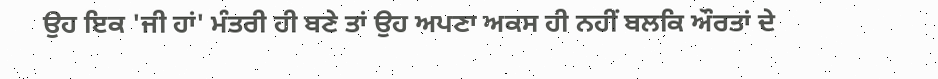ਉਹ ਇਕ 'ਜੀ ਹਾਂ' ਮੰਤਰੀ ਹੀ ਬਣੇ ਤਾਂ ਉਹ ਅਪਣਾ ਅਕਸ ਹੀ ਨਹੀਂ ਬਲਕਿ ਔਰਤਾਂ ਦੇ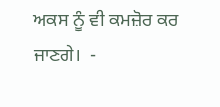ਅਕਸ ਨੂੰ ਵੀ ਕਮਜ਼ੋਰ ਕਰ ਜਾਣਗੇ।  -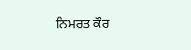ਨਿਮਰਤ ਕੌਰ